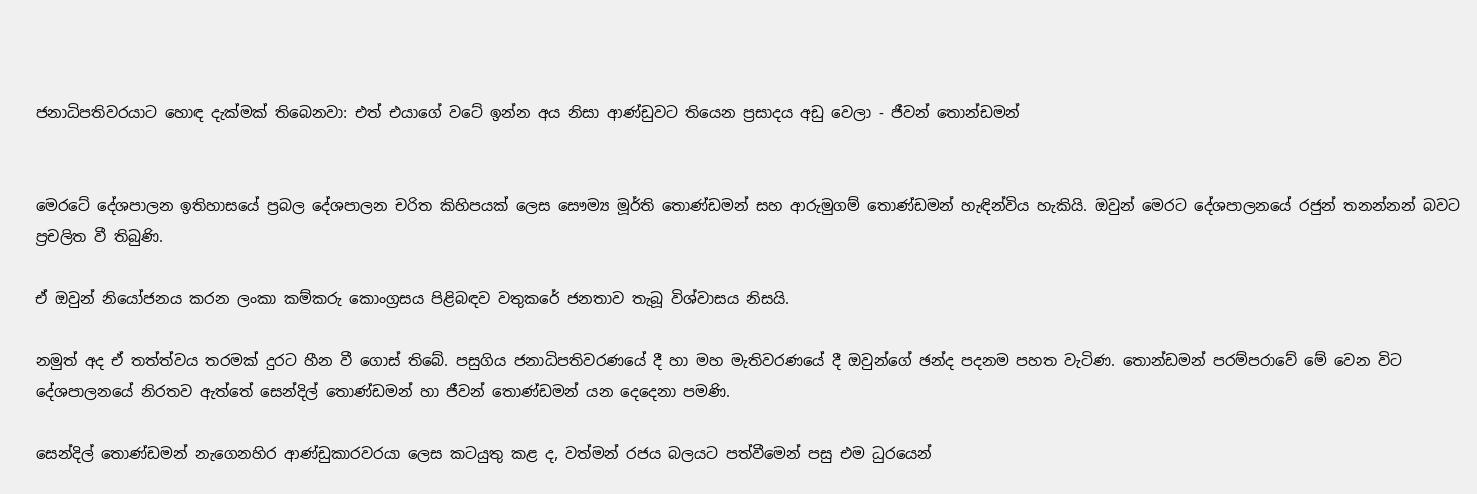ජනාධිපතිවරයාට හොඳ දැක්මක් තිබෙනවා: එත් එයාගේ වටේ ඉන්න අය නිසා ආණ්ඩුවට තියෙන ප්‍රසාදය අඩු වෙලා - ජීවන් තොන්ඩමන්


මෙරටේ දේශපාලන ඉතිහාසයේ ප්‍රබල දේශපාලන චරිත කිහිපයක් ලෙස සෞම්‍ය මූර්ති තොණ්ඩමන් සහ ආරුමුගම් තොණ්ඩමන් හැඳින්විය හැකියි. ඔවුන් මෙරට දේශපාලනයේ රජුන් තනන්නන් බවට ප්‍රචලිත වී තිබුණි.

ඒ ඔවුන් නියෝජනය කරන ලංකා කම්කරු කොංග්‍රසය පිළිබඳව වතුකරේ ජනතාව තැබූ විශ්වාසය නිසයි.

නමුත් අද ඒ තත්ත්වය තරමක් දුරට හීන වී ගොස් තිබේ. පසුගිය ජනාධිපතිවරණයේ දී හා මහ මැතිවරණයේ දී ඔවුන්ගේ ඡන්ද පදනම පහත වැටිණ. තොන්ඩමන් පරම්පරාවේ මේ වෙන විට දේශපාලනයේ නිරතව ඇත්තේ සෙන්දිල් තොණ්ඩමන් හා ජීවන් තොණ්ඩමන් යන දෙදෙනා පමණි.

සෙන්දිල් තොණ්ඩමන් නැගෙනහිර ආණ්ඩුකාරවරයා ලෙස කටයුතු කළ ද, වත්මන් රජය බලයට පත්වීමෙන් පසු එම ධුරයෙන්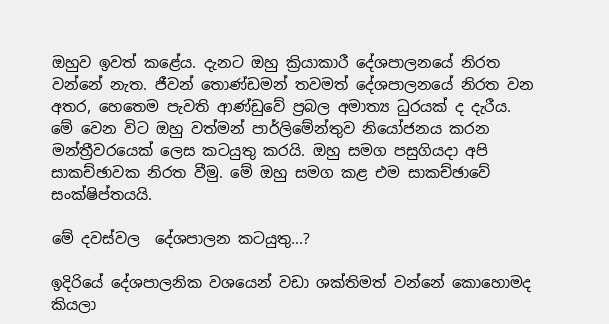ඔහුව ඉවත් කළේය. දැනට ඔහු ක්‍රියාකාරී දේශපාලනයේ නිරත වන්නේ නැත. ජීවන් තොණ්ඩමන් තවමත් දේශපාලනයේ නිරත වන අතර, හෙතෙම පැවති ආණ්ඩුවේ ප්‍රබල අමාත්‍ය ධුරයක් ද දැරීය. මේ වෙන විට ඔහු වත්මන් පාර්ලිමේන්තුව නියෝජනය කරන මන්ත්‍රීවරයෙක් ලෙස කටයුතු කරයි. ඔහු සමග පසුගියදා අපි සාකච්ඡාවක නිරත වීමු. මේ ඔහු සමග කළ එම සාකච්ඡාවේ සංක්ෂිප්තයයි.

මේ දවස්වල  දේශපාලන කටයුතු...?

ඉදිරියේ දේශපාලනික වශයෙන් වඩා ශක්තිමත් වන්නේ කොහොමද කියලා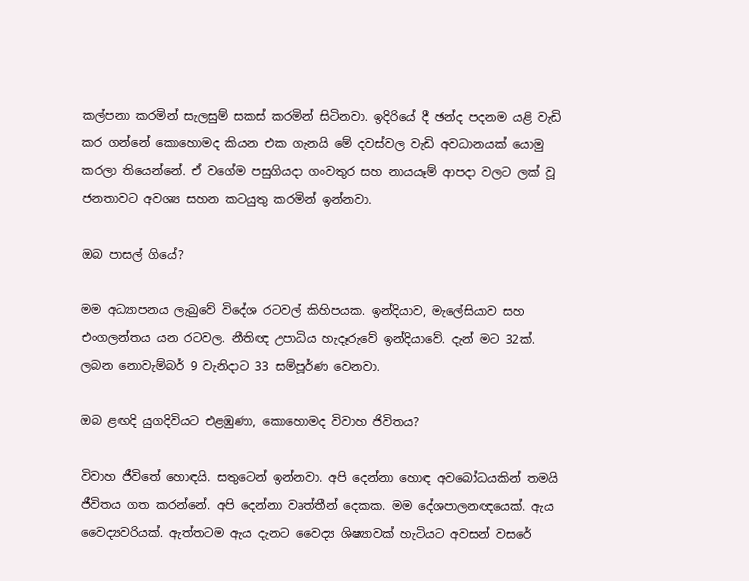කල්පනා කරමින් සැලසුම් සකස් කරමින් සිටිනවා. ඉදිරියේ දී ඡන්ද පදනම යළි වැඩි කර ගන්නේ කොහොමද කියන එක ගැනයි මේ දවස්වල වැඩි අවධානයක් යොමු කරලා තියෙන්නේ. ඒ වගේම පසුගියදා ගංවතුර සහ නායයෑම් ආපදා වලට ලක් වූ ජනතාවට අවශ්‍ය සහන කටයුතු කරමින් ඉන්නවා.

ඔබ පාසල් ගියේ?

මම අධ්‍යාපනය ලැබුවේ විදේශ රටවල් කිහිපයක. ඉන්දියාව, මැලේසියාව සහ එංගලන්තය යන රටවල. නීතිඥ උපාධිය හැදෑරුවේ ඉන්දියාවේ. දැන් මට 32ක්. ලබන නොවැම්බර් 9 වැනිදාට 33 සම්පූර්ණ වෙනවා.

ඔබ ළඟදි යුගදිවියට එළඹුණා, කොහොමද විවාහ ජිවිතය?

විවාහ ජීවිතේ හොඳයි. සතුටෙන් ඉන්නවා. අපි දෙන්නා හොඳ අවබෝධයකින් තමයි ජීවිතය ගත කරන්නේ. අපි දෙන්නා වෘත්තීන් දෙකක. මම දේශපාලනඥයෙක්. ඇය වෛද්‍යවරියක්. ඇත්තටම ඇය දැනට වෛද්‍ය ශිෂ්‍යාවක් හැටියට අවසන් වසරේ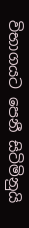විභාගයට පෙනී සිටිමිනුයි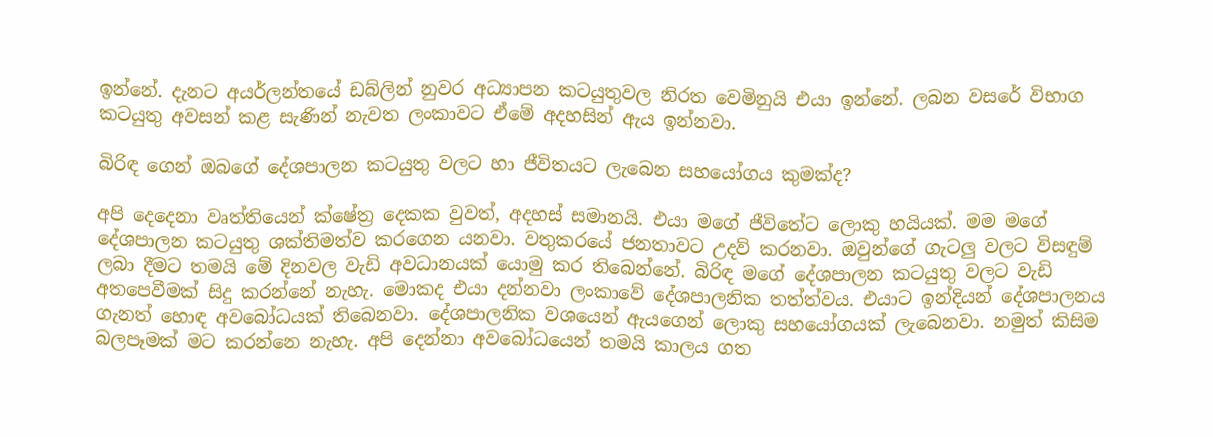ඉන්නේ. දැනට අයර්ලන්තයේ ඩබ්ලින් නුවර අධ්‍යාපන කටයුතුවල නිරත වෙමිනුයි එයා ඉන්නේ. ලබන වසරේ විභාග කටයුතු අවසන් කළ සැණින් නැවත ලංකාවට ඒමේ අදහසින් ඇය ඉන්නවා.

බිරිඳ ගෙන් ඔබගේ දේශපාලන කටයුතු වලට හා ජීවිතයට ලැබෙන සහයෝගය කුමක්ද?

අපි දෙදෙනා වෘත්තියෙන් ක්ෂේත්‍ර දෙකක වුවත්, අදහස් සමානයි. එයා මගේ ජීවිතේට ලොකු හයියක්. මම මගේ දේශපාලන කටයුතු ශක්තිමත්ව කරගෙන යනවා. වතුකරයේ ජනතාවට උදව් කරනවා. ඔවුන්ගේ ගැටලු වලට විසඳුම් ලබා දීමට තමයි මේ දිනවල වැඩි අවධානයක් යොමු කර තිබෙන්නේ. බිරිඳ මගේ දේශපාලන කටයුතු වලට වැඩි අතපෙවීමක් සිදු කරන්නේ නැහැ. මොකද එයා දන්නවා ලංකාවේ දේශපාලනික තත්ත්වය. එයාට ඉන්දියන් දේශපාලනය ගැනත් හොඳ අවබෝධයක් තිබෙනවා. දේශපාලනික වශයෙන් ඇයගෙන් ලොකු සහයෝගයක් ලැබෙනවා. නමුත් කිසිම බලපෑමක් මට කරන්නෙ නැහැ. අපි දෙන්නා අවබෝධයෙන් තමයි කාලය ගත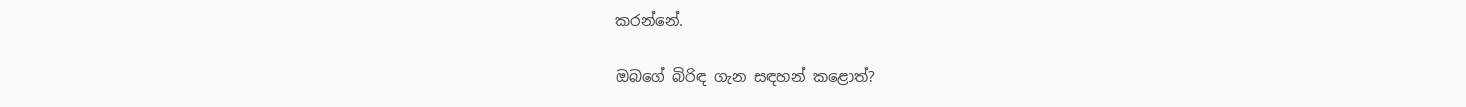කරන්නේ.

ඔබගේ බිරිඳ ගැන සඳහන් කළොත්?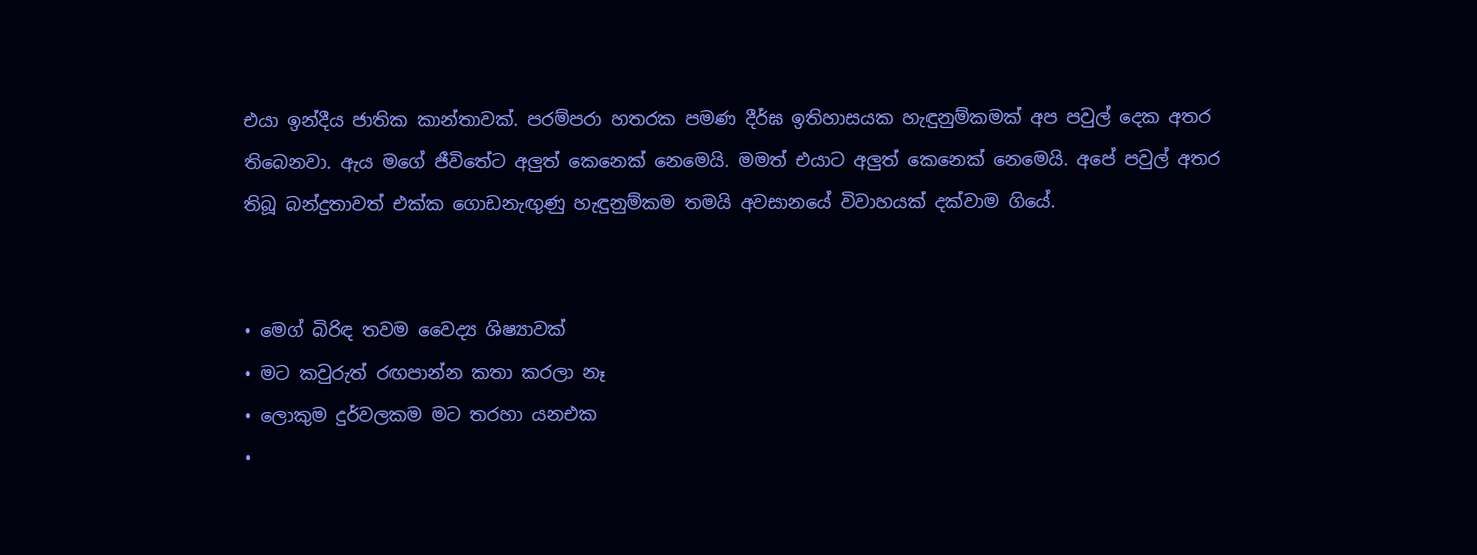එයා ඉන්දීය ජාතික කාන්තාවක්. පරම්පරා හතරක පමණ දීර්ඝ ඉතිහාසයක හැඳුනුම්කමක් අප පවුල් දෙක අතර තිබෙනවා. ඇය මගේ ජීවිතේට අලුත් කෙනෙක් නෙමෙයි. මමත් එයාට අලුත් කෙනෙක් නෙමෙයි. අපේ පවුල් අතර තිබූ බන්දුතාවත් එක්ක ගොඩනැඟුණු හැඳුනුම්කම තමයි අවසානයේ විවාහයක් දක්වාම ගියේ.


• මෙග් බිරිඳ තවම වෛද්‍ය ශිෂ්‍යාවක්
• මට කවුරුත් රඟපාන්න කතා කරලා නෑ
• ලොකුම දුර්වලකම මට තරහා යනඑක
•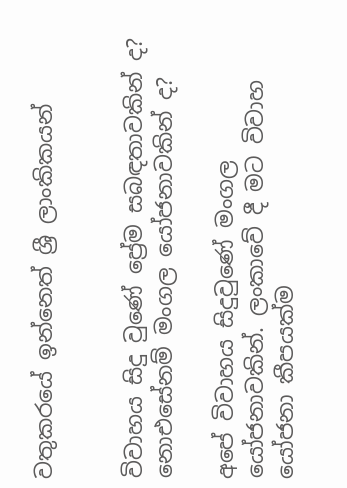වතුකරයේ ඉන්නෙත් ශ්‍රී ලාංකිකයන්


විවාහය සිදු වුණේ ප්‍රේම සබඳතාවකින් ද? නොඑසේනම් මංගල යෝජනාවකින් ද?

අපේ විවාහය සිදුවුණේ මංගල යෝජනාවකින්. ලංකාවේ දී මට විවාහ යෝජනා කීපයක්ම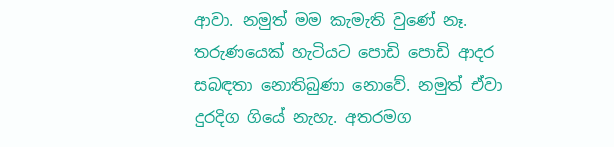ආවා. නමුත් මම කැමැති වුණේ නෑ. තරුණයෙක් හැටියට පොඩි පොඩි ආදර සබඳතා නොතිබුණා නොවේ. නමුත් ඒවා දුරදිග ගියේ නැහැ. අතරමග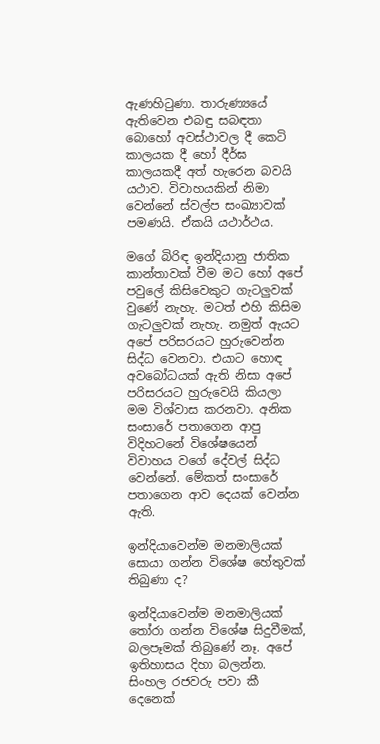ඇණහිටුණා. තාරුණ්‍යයේ ඇතිවෙන එබඳු සබඳතා බොහෝ අවස්ථාවල දී කෙටි කාලයක දී හෝ දීර්ඝ කාලයකදී අත් හැරෙන බවයි යථාව. විවාහයකින් නිමා වෙන්නේ ස්වල්ප සංඛ්‍යාවක් පමණයි. ඒකයි යථාර්ථය.

මගේ බිරිඳ ඉන්දියානු ජාතික කාන්තාවක් වීම මට හෝ අපේ පවුලේ කිසිවෙකුට ගැටලුවක් වුණේ නැහැ. මටත් එහි කිසිම ගැටලුවක් නැහැ. නමුත් ඇයට අපේ පරිසරයට හුරුවෙන්න සිද්ධ වෙනවා. එයාට හොඳ අවබෝධයක් ඇති නිසා අපේ පරිසරයට හුරුවෙයි කියලා මම විශ්වාස කරනවා. අනික සංසාරේ පතාගෙන ආපු විදිහටනේ විශේෂයෙන් විවාහය වගේ දේවල් සිද්ධ වෙන්නේ. මේකත් සංසාරේ පතාගෙන ආව දෙයක් වෙන්න ඇති.

ඉන්දියාවෙන්ම මනමාලියක් සොයා ගන්න විශේෂ හේතුවක් තිබුණා ද?

ඉන්දියාවෙන්ම මනමාලියක් තෝරා ගන්න විශේෂ සිදුවීමක්, බලපෑමක් තිබුණේ නෑ. අපේ ඉතිහාසය දිහා බලන්න. සිංහල රජවරු පවා කී දෙනෙක්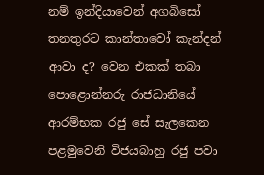නම් ඉන්දියාවෙන් අගබිසෝ තනතුරට කාන්තාවෝ කැන්දන් ආවා ද? වෙන එකක් තබා පොළොන්නරු රාජධානියේ ආරම්භක රජු සේ සැලකෙන පළමුවෙනි විජයබාහු රජු පවා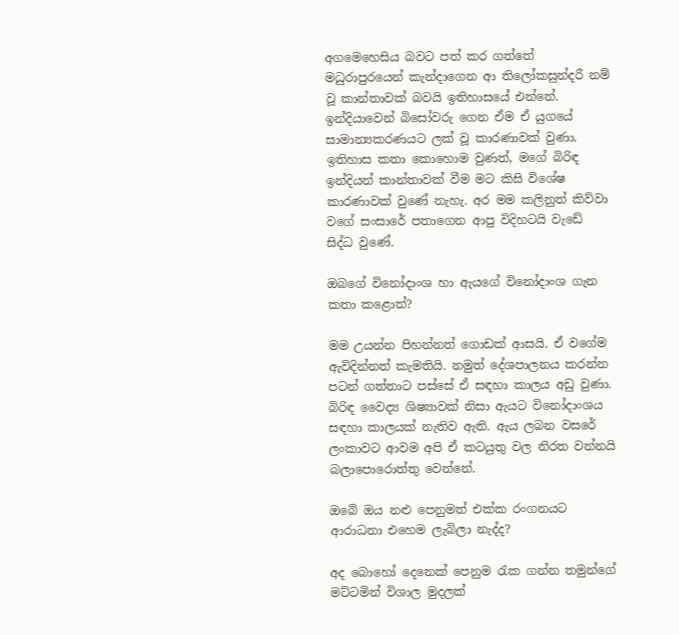අගමෙහෙසිය බවට පත් කර ගත්තේ මධුරාපුරයෙන් කැන්දාගෙන ආ තිලෝකසුන්දරී නම් වූ කාන්තාවක් බවයි ඉතිහාසයේ එන්නේ. ඉන්දියාවෙන් බිසෝවරු ගෙන ඒම ඒ යුගයේ සාමාන්‍යකරණයට ලක් වූ කාරණාවක් වුණා. ඉතිහාස කතා කොහොම වුණත්, මගේ බිරිඳ ඉන්දියන් කාන්තාවක් වීම මට කිසි විශේෂ කාරණාවක් වුණේ නැහැ. අර මම කලිනුත් කිව්වා වගේ සංසාරේ පතාගෙන ආපු විදිහටයි වැඩේ සිද්ධ වුණේ.

ඔබගේ විනෝදාංශ හා ඇයගේ විනෝදාංශ ගැන කතා කළොත්?

මම උයන්න පිහන්නත් ගොඩක් ආසයි. ඒ වගේම ඇවිදින්නත් කැමතියි. නමුත් දේශපාලනය කරන්න පටන් ගත්තාට පස්සේ ඒ සඳහා කාලය අඩු වුණා. බිරිඳ වෛද්‍ය ශිෂ්‍යාවක් නිසා ඇයට විනෝදාංශය සඳහා කාලයක් නැතිව ඇති. ඇය ලබන වසරේ ලංකාවට ආවම අපි ඒ කටයුතු වල නිරත වන්නයි බලාපොරොත්තු වෙන්නේ.

ඔබේ ඔය නළු පෙනුමත් එක්ක රංගනයට ආරාධනා එහෙම ලැබිලා නැද්ද?

අද බොහෝ දෙනෙක් පෙනුම රැක ගන්න තමුන්ගේ මට්ටමින් විශාල මුදලක්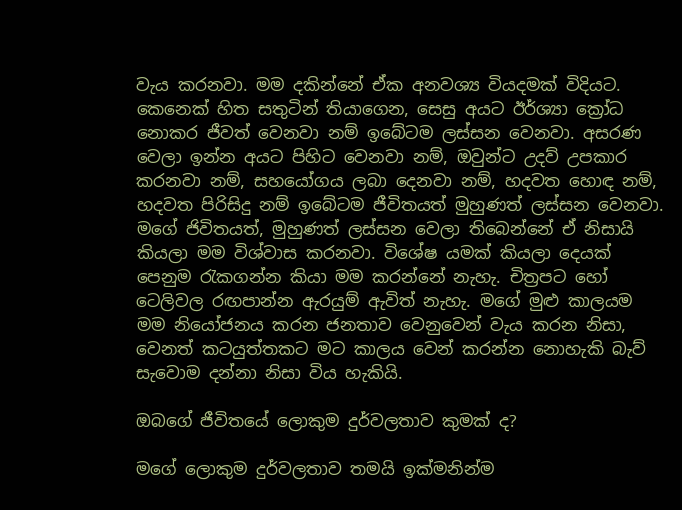වැය කරනවා. මම දකින්නේ ඒක අනවශ්‍ය වියදමක් විදියට. කෙනෙක් හිත සතුටින් තියාගෙන, සෙසු අයට ඊර්ශ්‍යා ක්‍රෝධ නොකර ජීවත් වෙනවා නම් ඉබේටම ලස්සන වෙනවා. අසරණ වෙලා ඉන්න අයට පිහිට වෙනවා නම්, ඔවුන්ට උදව් උපකාර කරනවා නම්, සහයෝගය ලබා දෙනවා නම්, හදවත හොඳ නම්, හදවත පිරිසිදු නම් ඉබේටම ජීවිතයත් මුහුණත් ලස්සන වෙනවා. මගේ ජිවිතයත්, මුහුණත් ලස්සන වෙලා තිබෙන්නේ ඒ නිසායි කියලා මම විශ්වාස කරනවා. විශේෂ යමක් කියලා දෙයක් පෙනුම රැකගන්න කියා මම කරන්නේ නැහැ. චිත්‍රපට හෝ ටෙලිවල රඟපාන්න ඇරයුම් ඇවිත් නැහැ. මගේ මුළු කාලයම මම නියෝජනය කරන ජනතාව වෙනුවෙන් වැය කරන නිසා, වෙනත් කටයුත්තකට මට කාලය වෙන් කරන්න නොහැකි බැව් සැවොම දන්නා නිසා විය හැකියි.

ඔබගේ ජීවිතයේ ලොකුම දුර්වලතාව කුමක් ද?

මගේ ලොකුම දුර්වලතාව තමයි ඉක්මනින්ම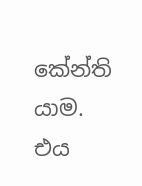කේන්ති යාම. එය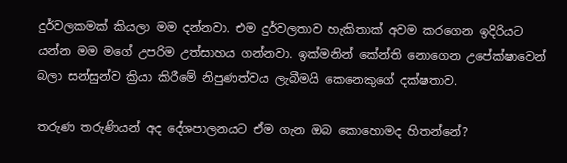දුර්වලකමක් කියලා මම දන්නවා. එම දුර්වලතාව හැකිතාක් අවම කරගෙන ඉදිරියට යන්න මම මගේ උපරිම උත්සාහය ගන්නවා. ඉක්මනින් කේන්ති නොගෙන උපේක්ෂාවෙන් බලා සන්සුන්ව ක්‍රියා කිරීමේ නිපුණත්වය ලැබීමයි කෙනෙකුගේ දක්ෂතාව.

තරුණ තරුණියන් අද දේශපාලනයට ඒම ගැන ඔබ කොහොමද හිතන්නේ?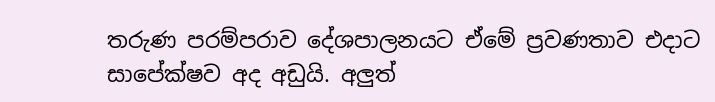තරුණ පරම්පරාව දේශපාලනයට ඒමේ ප්‍රවණතාව එදාට සාපේක්ෂව අද අඩුයි. අලුත්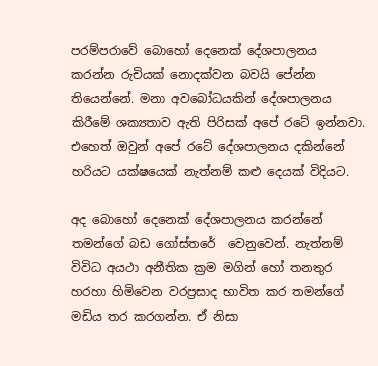පරම්පරාවේ බොහෝ දෙනෙක් දේශපාලනය කරන්න රුචියක් නොදක්වන බවයි පේන්න තියෙන්නේ. මනා අවබෝධයකින් දේශපාලනය කිරීමේ ශක්‍යතාව ඇති පිරිසක් අපේ රටේ ඉන්නවා. එහෙත් ඔවුන් අපේ රටේ දේශපාලනය දකින්නේ හරියට යක්ෂයෙක් නැත්නම් කළු දෙයක් විදියට.

අද බොහෝ දෙනෙක් දේශපාලනය කරන්නේ තමන්ගේ බඩ ගෝස්තරේ  වෙනුවෙන්. නැත්නම් විවිධ අයථා අනීතික ක්‍රම මගින් හෝ තනතුර හරහා හිමිවෙන වරප්‍රසාද භාවිත කර තමන්ගේ මඩිය තර කරගන්න. ඒ නිසා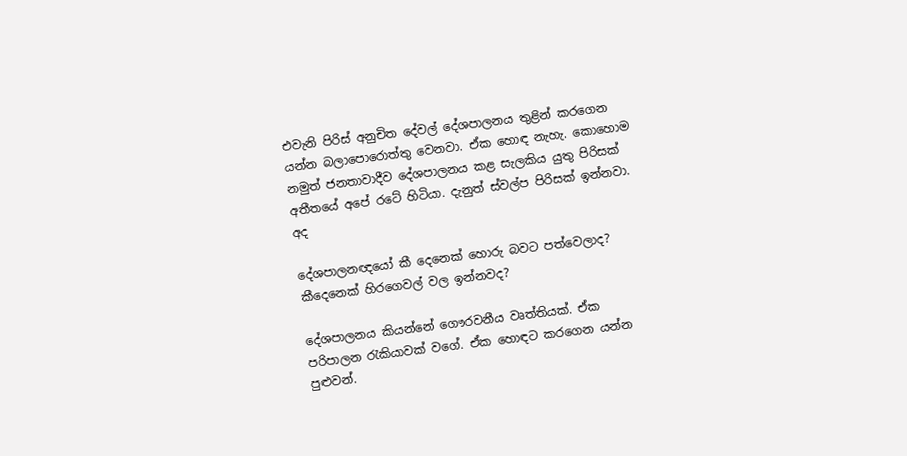එවැනි පිරිස් අනුචිත දේවල් දේශපාලනය තුළින් කරගෙන යන්න බලාපොරොත්තු වෙනවා. ඒක හොඳ නැහැ. කොහොම නමුත් ජනතාවාදීව දේශපාලනය කළ සැලකිය යුතු පිරිසක් අතීතයේ අපේ රටේ හිටියා. දැනුත් ස්වල්ප පිරිසක් ඉන්නවා. අද

දේශපාලනඥයෝ කී දෙනෙක් හොරු බවට පත්වෙලාද? කීදෙනෙක් හිරගෙවල් වල ඉන්නවද?

දේශපාලනය කියන්නේ ගෞරවනීය වෘත්තියක්. ඒක පරිපාලන රැකියාවක් වගේ. ඒක හොඳට කරගෙන යන්න පුළුවන්.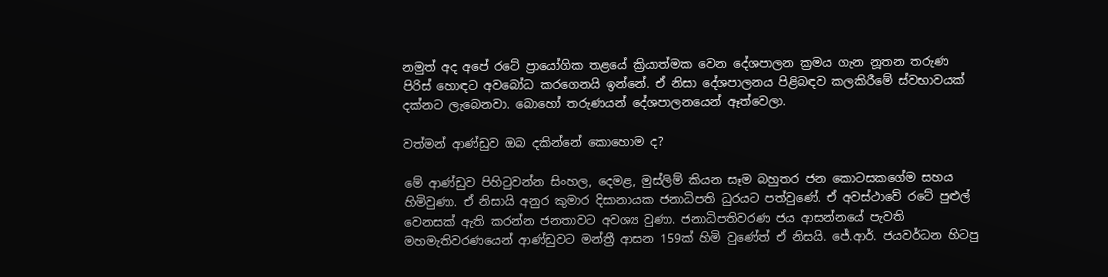නමුත් අද අපේ රටේ ප්‍රායෝගික තළයේ ක්‍රියාත්මක වෙන දේශපාලන ක්‍රමය ගැන නූතන තරුණ පිරිස් හොඳට අවබෝධ කරගෙනයි ඉන්නේ. ඒ නිසා දේශපාලනය පිළිබඳව කලකිරීමේ ස්වභාවයක් දක්නට ලැබෙනවා. බොහෝ තරුණයන් දේශපාලනයෙන් ඈත්වෙලා.

වත්මන් ආණ්ඩුව ඔබ දකින්නේ කොහොම ද?

මේ ආණ්ඩුව පිහිටුවන්න සිංහල, දෙමළ, මුස්ලිම් කියන සෑම බහුතර ජන කොටසකගේම සහය හිමිවුණා. ඒ නිසායි අනුර කුමාර දිසානායක ජනාධිපති ධුරයට පත්වුණේ. ඒ අවස්ථාවේ රටේ පුළුල් වෙනසක් ඇති කරන්න ජනතාවට අවශ්‍ය වුණා. ජනාධිපතිවරණ ජය ආසන්නයේ පැවති මහමැතිවරණයෙන් ආණ්ඩුවට මන්ත්‍රී ආසන 159ක් හිමි වුණේත් ඒ නිසයි. ජේ.ආර්. ජයවර්ධන හිටපු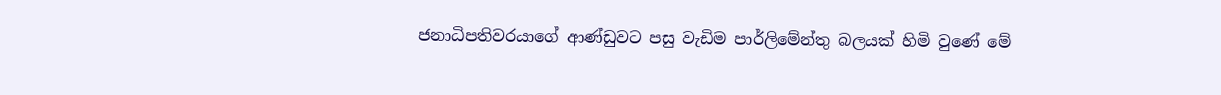ජනාධිපතිවරයාගේ ආණ්ඩුවට පසු වැඩිම පාර්ලිමේන්තු බලයක් හිමි වුණේ මේ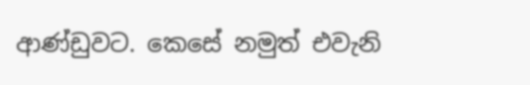ආණ්ඩුවට. කෙසේ නමුත් එවැනි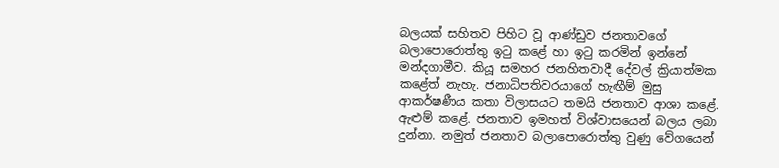බලයක් සහිතව පිහිට වූ ආණ්ඩුව ජනතාවගේ බලාපොරොත්තු ඉටු කළේ හා ඉටු කරමින් ඉන්නේ මන්දගාමීව. කියූ සමහර ජනහිතවාදී දේවල් ක්‍රියාත්මක කළේත් නැහැ. ජනාධිපතිවරයාගේ හැඟීම් මුසු ආකර්ෂණීය කතා විලාසයට තමයි ජනතාව ආශා කළේ. ඇළුම් කළේ. ජනතාව ඉමහත් විශ්වාසයෙන් බලය ලබා දුන්නා. නමුත් ජනතාව බලාපොරොත්තු වුණු වේගයෙන්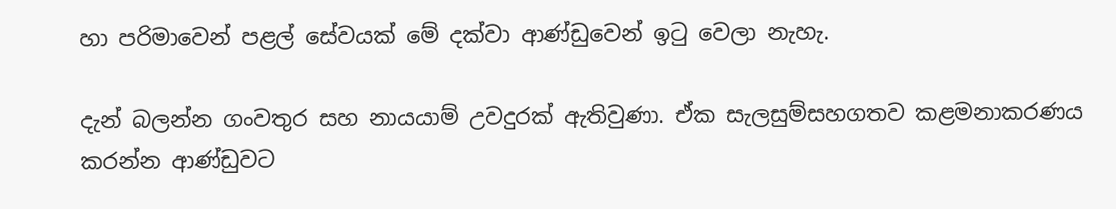හා පරිමාවෙන් පළල් සේවයක් මේ දක්වා ආණ්ඩුවෙන් ඉටු වෙලා නැහැ.

දැන් බලන්න ගංවතුර සහ නායයාම් උවදුරක් ඇතිවුණා. ඒක සැලසුම්සහගතව කළමනාකරණය කරන්න ආණ්ඩුවට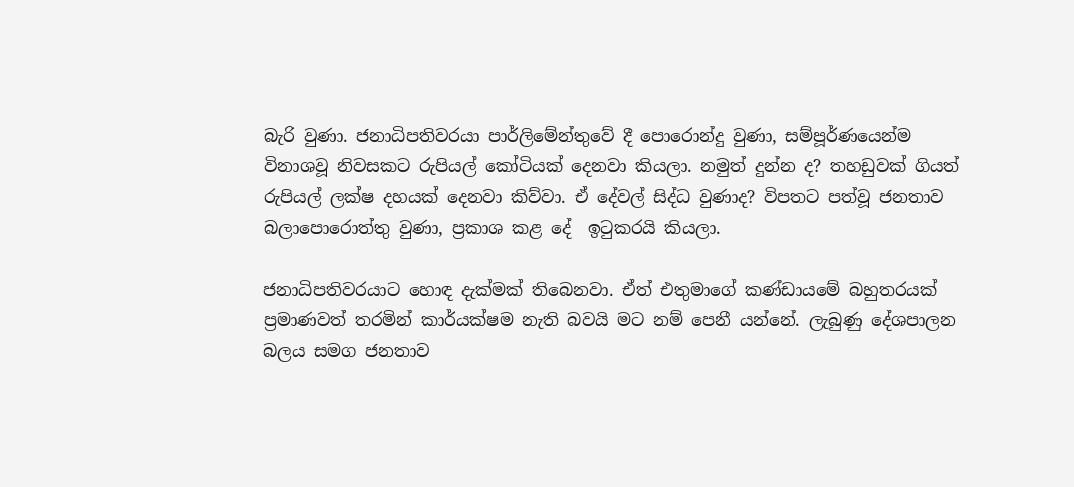බැරි වුණා. ජනාධිපතිවරයා පාර්ලිමේන්තුවේ දී පොරොන්දු වුණා, සම්පූර්ණයෙන්ම විනාශවූ නිවසකට රුපියල් කෝටියක් දෙනවා කියලා. නමුත් දුන්න ද? තහඩුවක් ගියත් රුපියල් ලක්ෂ දහයක් දෙනවා කිව්වා. ඒ දේවල් සිද්ධ වුණාද? විපතට පත්වූ ජනතාව බලාපොරොත්තු වුණා, ප්‍රකාශ කළ දේ  ඉටුකරයි කියලා.

ජනාධිපතිවරයාට හොඳ දැක්මක් තිබෙනවා. ඒත් එතුමාගේ කණ්ඩායමේ බහුතරයක් ප්‍රමාණවත් තරමින් කාර්යක්ෂම නැති බවයි මට නම් පෙනී යන්නේ. ලැබුණු දේශපාලන බලය සමග ජනතාව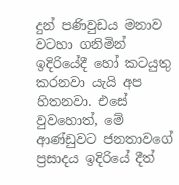දුන් පණිවුඩය මනාව වටහා ගනිමින් ඉදිරියේදී හෝ කටයුතු කරනවා යැයි අප හිතනවා. එසේ වුවහොත්, මේ ආණ්ඩුවට ජනතාවගේ ප්‍රසාදය ඉදිරියේ දීත්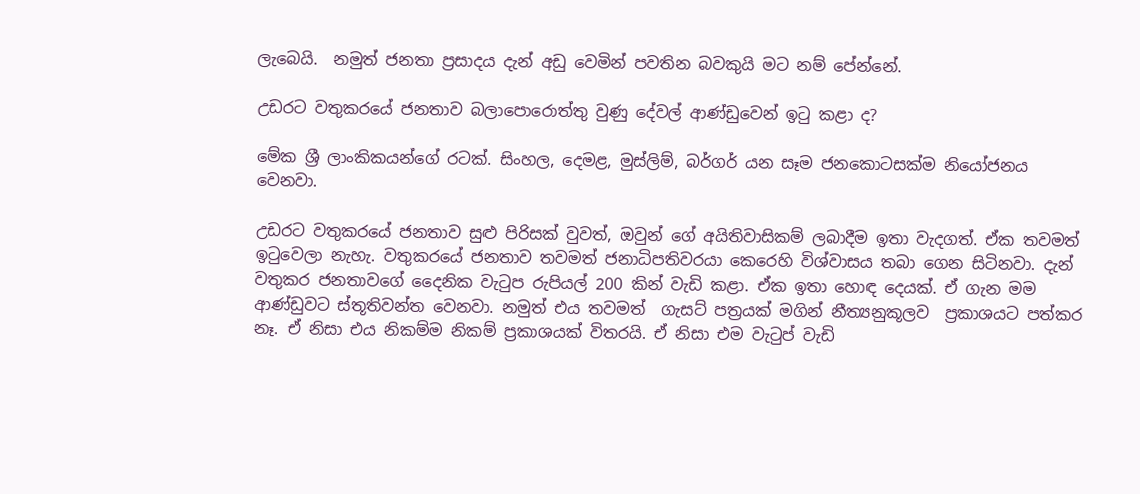ලැබෙයි.  නමුත් ජනතා ප්‍රසාදය දැන් අඩු වෙමින් පවතින බවකුයි මට නම් පේන්නේ.

උඩරට වතුකරයේ ජනතාව බලාපොරොත්තු වුණු දේවල් ආණ්ඩුවෙන් ඉටු කළා ද?

මේක ශ්‍රී ලාංකිකයන්ගේ රටක්. සිංහල, දෙමළ, මුස්ලිම්, බර්ගර් යන සෑම ජනකොටසක්ම නියෝජනය වෙනවා.

උඩරට වතුකරයේ ජනතාව සුළු පිරිසක් වුවත්, ඔවුන් ගේ අයිතිවාසිකම් ලබාදීම ඉතා වැදගත්. ඒක තවමත් ඉටුවෙලා නැහැ. වතුකරයේ ජනතාව තවමත් ජනාධිපතිවරයා කෙරෙහි විශ්වාසය තබා ගෙන සිටිනවා. දැන් වතුකර ජනතාවගේ දෛනික වැටුප රුපියල් 200 කින් වැඩි කළා. ඒක ඉතා හොඳ දෙයක්. ඒ ගැන මම ආණ්ඩුවට ස්තූතිවන්ත වෙනවා. නමුත් එය තවමත්  ගැසට් පත්‍රයක් මගින් නීත්‍යනුකූලව  ප්‍රකාශයට පත්කර නෑ. ඒ නිසා එය නිකම්ම නිකම් ප්‍රකාශයක් විතරයි. ඒ නිසා එම වැටුප් වැඩි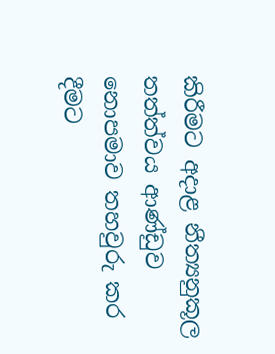කිරීමට අදාළ නීත්‍යනුකූල තත්ත්වය ආණ්ඩුව නොපමාව තහවුරු කර දීමට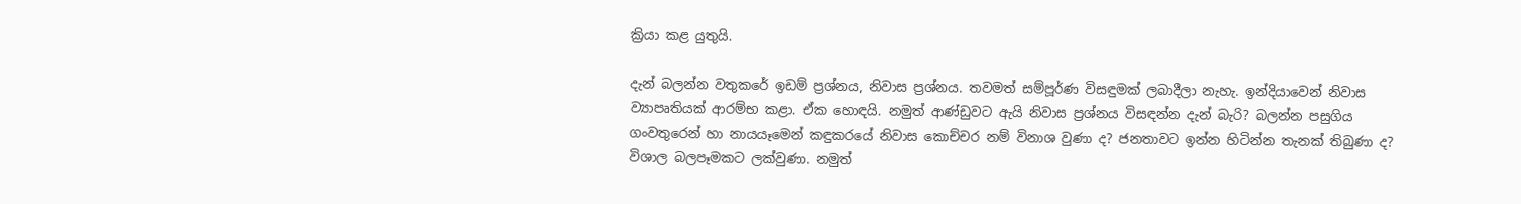ක්‍රියා කළ යුතුයි.

දැන් බලන්න වතුකරේ ඉඩම් ප්‍රශ්නය, නිවාස ප්‍රශ්නය. තවමත් සම්පූර්ණ විසඳුමක් ලබාදීලා නැහැ. ඉන්දියාවෙන් නිවාස ව්‍යාපෘතියක් ආරම්භ කළා. ඒක හොඳයි. නමුත් ආණ්ඩුවට ඇයි නිවාස ප්‍රශ්නය විසඳන්න දැන් බැරි? බලන්න පසුගිය ගංවතුරෙන් හා නායයෑමෙන් කඳුකරයේ නිවාස කොච්චර නම් විනාශ වුණා ද? ජනතාවට ඉන්න හිටින්න තැනක් තිබුණා ද? විශාල බලපෑමකට ලක්වුණා. නමුත්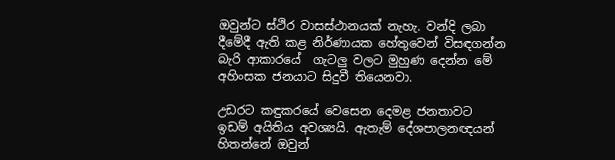ඔවුන්ට ස්ථිර වාසස්ථානයක් නැහැ. වන්දි ලබා දීමේදී ඇති කළ නිර්ණායක හේතුවෙන් විසඳගන්න බැරි ආකාරයේ  ගැටලු වලට මුහුණ දෙන්න මේ අහිංසක ජනයාට සිදුවී තියෙනවා.

උඩරට කඳුකරයේ වෙසෙන දෙමළ ජනතාවට ඉඩම් අයිතිය අවශ්‍යයි. ඇතැම් දේශපාලනඥයන් හිතන්නේ ඔවුන්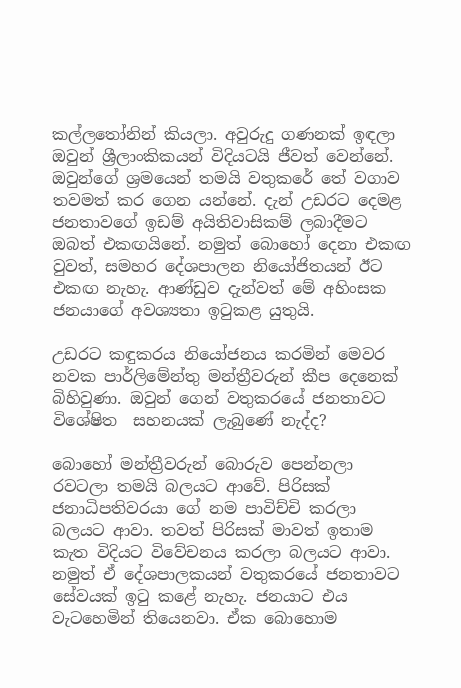කල්ලතෝනින් කියලා. අවුරුදු ගණනක් ඉඳලා ඔවුන් ශ්‍රීලාංකිකයන් විදියටයි ජීවත් වෙන්නේ. ඔවුන්ගේ ශ්‍රමයෙන් තමයි වතුකරේ තේ වගාව තවමත් කර ගෙන යන්නේ. දැන් උඩරට දෙමළ ජනතාවගේ ඉඩම් අයිතිවාසිකම් ලබාදීමට ඔබත් එකඟයිනේ. නමුත් බොහෝ දෙනා එකඟ වුවත්, සමහර දේශපාලන නියෝජිතයන් ඊට එකඟ නැහැ. ආණ්ඩුව දැන්වත් මේ අහිංසක ජනයාගේ අවශ්‍යතා ඉටුකළ යුතුයි.

උඩරට කඳුකරය නියෝජනය කරමින් මෙවර නවක පාර්ලිමේන්තු මන්ත්‍රීවරුන් කීප දෙනෙක් බිහිවුණා. ඔවුන් ගෙන් වතුකරයේ ජනතාවට විශේෂිත  සහනයක් ලැබුණේ නැද්ද?

බොහෝ මන්ත්‍රීවරුන් බොරුව පෙන්නලා රවටලා තමයි බලයට ආවේ. පිරිසක් ජනාධිපතිවරයා ගේ නම පාවිච්චි කරලා බලයට ආවා. තවත් පිරිසක් මාවත් ඉතාම කැත විදියට විවේචනය කරලා බලයට ආවා. නමුත් ඒ දේශපාලකයන් වතුකරයේ ජනතාවට සේවයක් ඉටු කළේ නැහැ. ජනයාට එය වැටහෙමින් තියෙනවා. ඒක බොහොම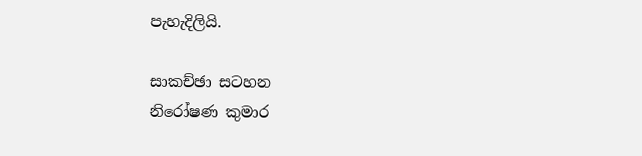පැහැදිලියි.

සාකච්ඡා සටහන
නිරෝෂණ කුමාර